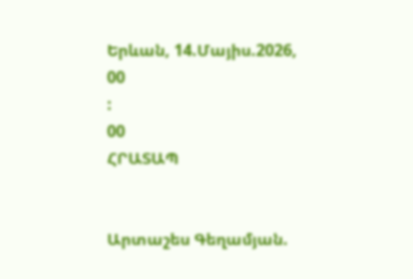Երևան, 14.Մայիս.2026,
00
:
00
ՀՐԱՏԱՊ


Արտաշես Գեղամյան.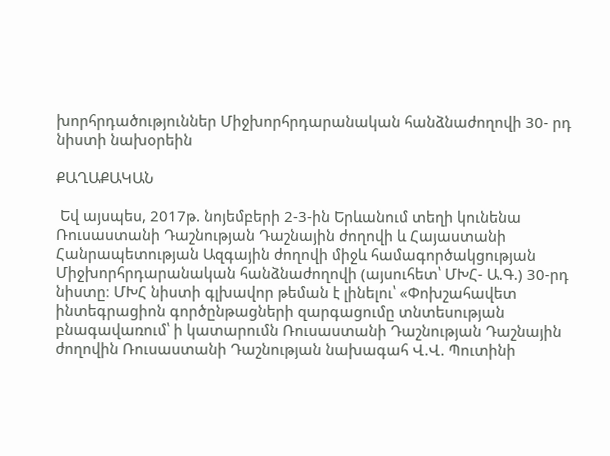խորհրդածություններ Միջխորհրդարանական հանձնաժողովի 30- րդ նիստի նախօրեին

ՔԱՂԱՔԱԿԱՆ

 Եվ այսպես, 2017թ. նոյեմբերի 2-3-ին Երևանում տեղի կունենա Ռուսաստանի Դաշնության Դաշնային ժողովի և Հայաստանի Հանրապետության Ազգային ժողովի միջև համագործակցության Միջխորհրդարանական հանձնաժողովի (այսուհետ՝ ՄԽՀ- Ա.Գ.) 30-րդ նիստը։ ՄԽՀ նիստի գլխավոր թեման է լինելու՝ «Փոխշահավետ ինտեգրացիոն գործընթացների զարգացումը տնտեսության բնագավառում՝ ի կատարումն Ռուսաստանի Դաշնության Դաշնային ժողովին Ռուսաստանի Դաշնության նախագահ Վ.Վ. Պուտինի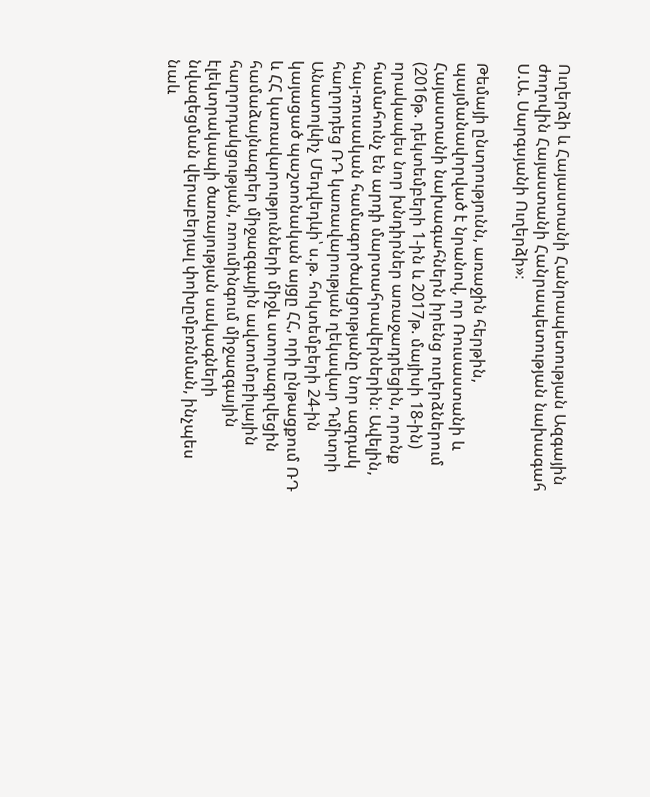Ուղերձի և Հայաստանի Հանրապետության Ազգային ժողովին Հայաստանի Հանրապետության նախագահ Ս.Ա. Սարգսյանի Ուղերձի»։

Թեմայի ընտրությունն, առաջին հերթին, պայմանավորված է նրանով, որ Ռուսաստանի և Հայաստանի նախագահներն իրենց ուղերձներում (2016թ. դեկտեմբերի 1-ին և 2017թ. մայիսի 18-ին) որակապես նոր խնդիրներ առաջադրեցին, որոնք համահունչ են արդի մարտահրավերներին։ Ավելին, հայ-ռուսական համագործակցությանը նոր ազդակ հաղորդեց ՌԴ կառավարության ղեկավար Դմիտրի Անատոլևիչ Մեդվեդևի՝ ս.թ. հոկտեմբերի 24-ին կայացած պաշտոնական այցը ՀՀ, որի ընթացքում ՌԴ և ՀՀ կառավարությունների միջև ստորագրվեցին համաձայնագրեր միջազգային ավտոմոբիլային հաղորդակցության, ռոումինգում միջազգային էլեկտրակապի ծառայության սակագների նվազեցման վերաբերյալ փոխըմբռնման, ինչպես նաև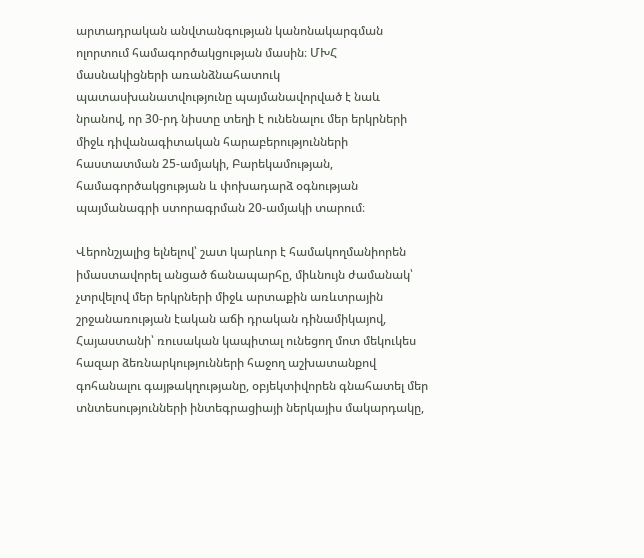արտադրական անվտանգության կանոնակարգման ոլորտում համագործակցության մասին։ ՄԽՀ մասնակիցների առանձնահատուկ պատասխանատվությունը պայմանավորված է նաև նրանով, որ 30-րդ նիստը տեղի է ունենալու մեր երկրների միջև դիվանագիտական հարաբերությունների հաստատման 25-ամյակի, Բարեկամության, համագործակցության և փոխադարձ օգնության պայմանագրի ստորագրման 20-ամյակի տարում։

Վերոնշյալից ելնելով՝ շատ կարևոր է համակողմանիորեն իմաստավորել անցած ճանապարհը, միևնույն ժամանակ՝ չտրվելով մեր երկրների միջև արտաքին առևտրային շրջանառության էական աճի դրական դինամիկայով, Հայաստանի՝ ռուսական կապիտալ ունեցող մոտ մեկուկես հազար ձեռնարկությունների հաջող աշխատանքով գոհանալու գայթակղությանը, օբյեկտիվորեն գնահատել մեր տնտեսությունների ինտեգրացիայի ներկայիս մակարդակը,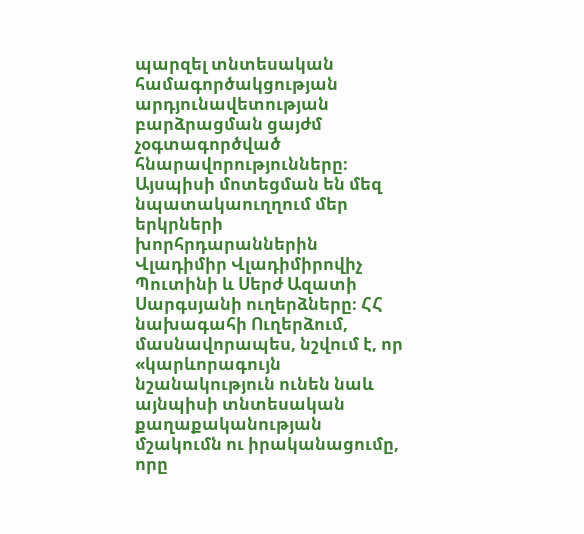պարզել տնտեսական համագործակցության արդյունավետության բարձրացման ցայժմ չօգտագործված հնարավորությունները։ Այսպիսի մոտեցման են մեզ նպատակաուղղում մեր երկրների խորհրդարաններին Վլադիմիր Վլադիմիրովիչ Պուտինի և Սերժ Ազատի Սարգսյանի ուղերձները։ ՀՀ նախագահի Ուղերձում, մասնավորապես, նշվում է, որ «կարևորագույն նշանակություն ունեն նաև այնպիսի տնտեսական քաղաքականության մշակումն ու իրականացումը, որը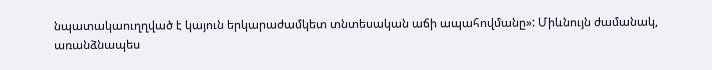նպատակաուղղված է կայուն երկարաժամկետ տնտեսական աճի ապահովմանը»: Միևնույն ժամանակ, առանձնապես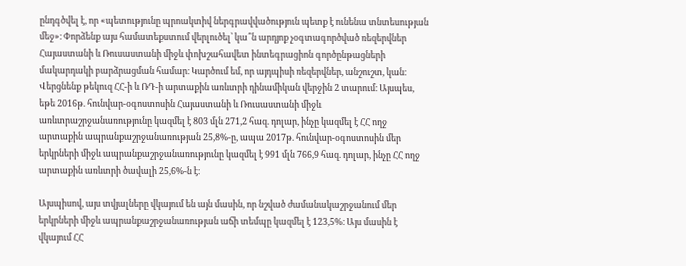ընդգծվել է, որ «պետությունը պրոակտիվ ներգրավվածություն պետք է ունենա տնտեսության մեջ»։ Փորձենք այս համատեքստում վերլուծել՝ կա՞ն արդյոք չօգտագործված ռեզերվներ Հայաստանի և Ռուսաստանի միջև փոխշահավետ ինտեգրացիոն գործընթացների մակարդակի բարձրացման համար։ Կարծում եմ, որ այդպիսի ռեզերվներ, անշուշտ, կան։ Վերցնենք թեկուզ ՀՀ-ի և ՌԴ-ի արտաքին առևտրի դինամիկան վերջին 2 տարում։ Այսպես, եթե 2016թ. հունվար-օգոստոսին Հայաստանի և Ռուսաստանի միջև առևտրաշրջանառությունը կազմել է 803 մլն 271,2 հազ. դոլար, ինչը կազմել է ՀՀ ողջ արտաքին ապրանքաշրջանառության 25,8%-ը, ապա 2017թ. հունվար-օգոստոսին մեր երկրների միջև ապրանքաշրջանառությունը կազմել է 991 մլն 766,9 հազ. դոլար, ինչը ՀՀ ողջ արտաքին առևտրի ծավալի 25,6%-ն է։

Այսպիսով, այս տվյալները վկայում են այն մասին, որ նշված ժամանակաշրջանում մեր երկրների միջև ապրանքաշրջանառության աճի տեմպը կազմել է 123,5%։ Այս մասին է վկայում ՀՀ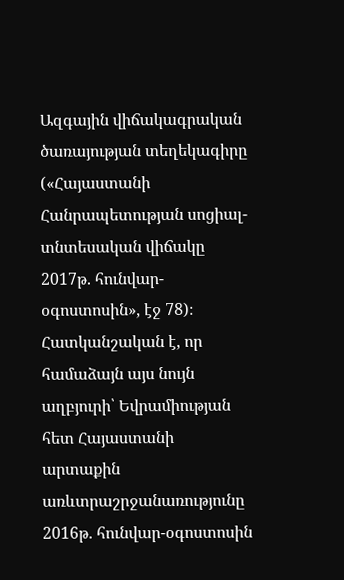Ազգային վիճակագրական ծառայության տեղեկագիրը («Հայաստանի Հանրապետության սոցիալ-տնտեսական վիճակը 2017թ. հունվար-օգոստոսին», էջ 78)։ Հատկանշական է, որ համաձայն այս նույն աղբյուրի՝ Եվրամիության հետ Հայաստանի արտաքին առևտրաշրջանառությունը 2016թ. հունվար-օգոստոսին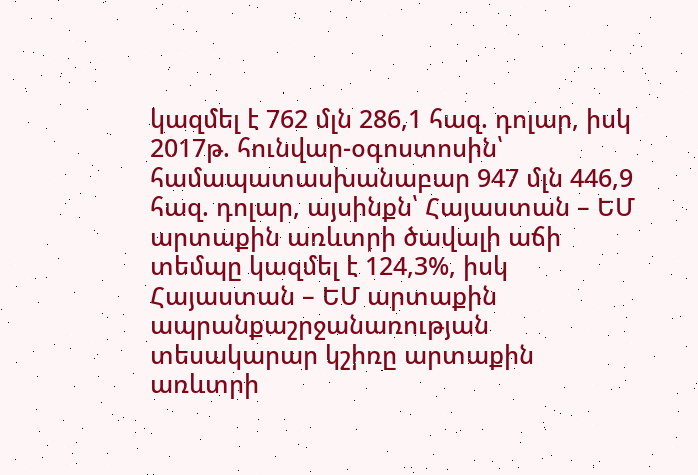կազմել է 762 մլն 286,1 հազ. դոլար, իսկ 2017թ. հունվար-օգոստոսին՝ համապատասխանաբար 947 մլն 446,9 հազ. դոլար, այսինքն՝ Հայաստան – ԵՄ արտաքին առևտրի ծավալի աճի տեմպը կազմել է 124,3%, իսկ Հայաստան – ԵՄ արտաքին ապրանքաշրջանառության տեսակարար կշիռը արտաքին առևտրի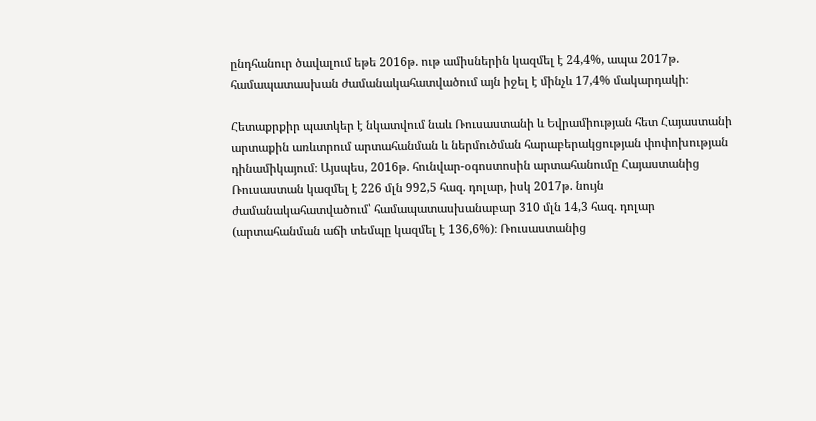ընդհանուր ծավալում եթե 2016թ. ութ ամիսներին կազմել է 24,4%, ապա 2017թ. համապատասխան ժամանակահատվածում այն իջել է մինչև 17,4% մակարդակի։

Հետաքրքիր պատկեր է նկատվում նաև Ռուսաստանի և Եվրամիության հետ Հայաստանի արտաքին առևտրում արտահանման և ներմուծման հարաբերակցության փոփոխության դինամիկայում։ Այսպես, 2016թ. հունվար-օգոստոսին արտահանումը Հայաստանից Ռուսաստան կազմել է 226 մլն 992,5 հազ. դոլար, իսկ 2017թ. նույն ժամանակահատվածում՝ համապատասխանաբար 310 մլն 14,3 հազ. դոլար (արտահանման աճի տեմպը կազմել է 136,6%)։ Ռուսաստանից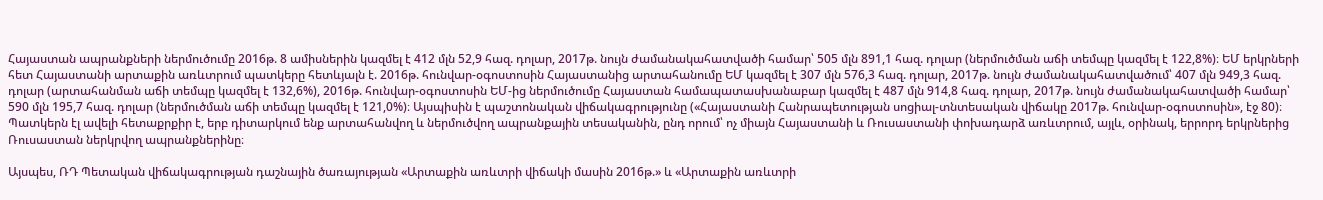Հայաստան ապրանքների ներմուծումը 2016թ. 8 ամիսներին կազմել է 412 մլն 52,9 հազ. դոլար, 2017թ. նույն ժամանակահատվածի համար՝ 505 մլն 891,1 հազ. դոլար (ներմուծման աճի տեմպը կազմել է 122,8%)։ ԵՄ երկրների հետ Հայաստանի արտաքին առևտրում պատկերը հետևյալն է. 2016թ. հունվար-օգոստոսին Հայաստանից արտահանումը ԵՄ կազմել է 307 մլն 576,3 հազ. դոլար, 2017թ. նույն ժամանակահատվածում՝ 407 մլն 949,3 հազ. դոլար (արտահանման աճի տեմպը կազմել է 132,6%), 2016թ. հունվար-օգոստոսին ԵՄ-ից ներմուծումը Հայաստան համապատասխանաբար կազմել է 487 մլն 914,8 հազ. դոլար, 2017թ. նույն ժամանակահատվածի համար՝ 590 մլն 195,7 հազ. դոլար (ներմուծման աճի տեմպը կազմել է 121,0%)։ Այսպիսին է պաշտոնական վիճակագրությունը («Հայաստանի Հանրապետության սոցիալ-տնտեսական վիճակը 2017թ. հունվար-օգոստոսին», էջ 80)։ Պատկերն էլ ավելի հետաքրքիր է, երբ դիտարկում ենք արտահանվող և ներմուծվող ապրանքային տեսականին, ընդ որում՝ ոչ միայն Հայաստանի և Ռուսաստանի փոխադարձ առևտրում, այլև, օրինակ, երրորդ երկրներից Ռուսաստան ներկրվող ապրանքներինը։

Այսպես, ՌԴ Պետական վիճակագրության դաշնային ծառայության «Արտաքին առևտրի վիճակի մասին 2016թ.» և «Արտաքին առևտրի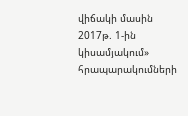վիճակի մասին 2017թ. 1-ին կիսամյակում» հրապարակումների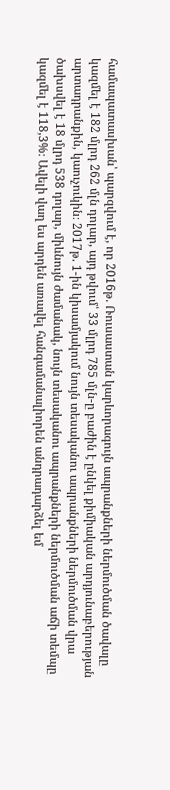համապատասխան՝ պարզվում է, որ 2016թ. Ռուսաստան կարևորագույն ապրանքների ներմուծման ծավալը կազմել է 182 մլրդ 262 մլն դոլար, այդ թվում՝ 33 մլրդ 785 մլն-ը բաժին է ընկել քիմիական արդյունաբերության արտադրանքին, կաուչուկին։ 2017թ. 1-ին կիսամյակում նույն տեսականու ապրանքների ներմուծման վրա ծախսվել է 18 մլրդ 538 դոլար, միևնույն ժամանակ, նույն տեսականու ապրանքների ներմուծման աճի տեմպը կազմել է 118,3%։ Ավելի վաղ ես արդեն առավել հանգամանալիորեն անդրադարձել եմ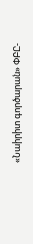«Նաիրիտ գործարան» ՓԲԸ-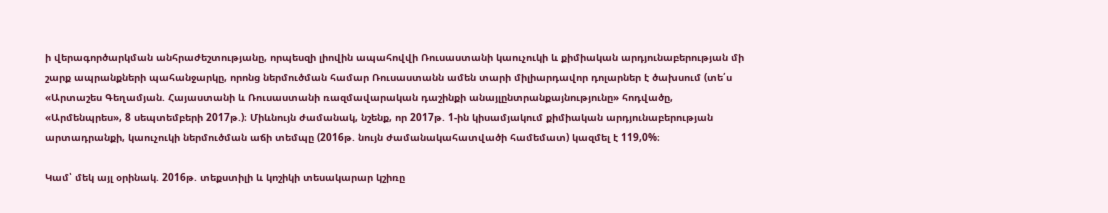ի վերագործարկման անհրաժեշտությանը, որպեսզի լիովին ապահովվի Ռուսաստանի կաուչուկի և քիմիական արդյունաբերության մի շարք ապրանքների պահանջարկը, որոնց ներմուծման համար Ռուսաստանն ամեն տարի միլիարդավոր դոլարներ է ծախսում (տե՛ս «Արտաշես Գեղամյան. Հայաստանի և Ռուսաստանի ռազմավարական դաշինքի անայլընտրանքայնությունը» հոդվածը, «Արմենպրես», 8 սեպտեմբերի 2017թ.)։ Միևնույն ժամանակ, նշենք, որ 2017թ. 1-ին կիսամյակում քիմիական արդյունաբերության արտադրանքի, կաուչուկի ներմուծման աճի տեմպը (2016թ. նույն ժամանակահատվածի համեմատ) կազմել է 119,0%։

Կամ՝ մեկ այլ օրինակ. 2016թ. տեքստիլի և կոշիկի տեսակարար կշիռը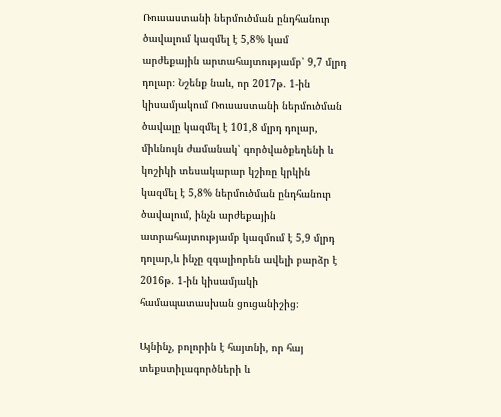Ռուսաստանի ներմուծման ընդհանուր ծավալում կազմել է 5,8% կամ արժեքային արտահայտությամբ՝ 9,7 մլրդ դոլար։ Նշենք նաև, որ 2017թ. 1-ին կիսամյակում Ռուսաստանի ներմուծման ծավալը կազմել է 101,8 մլրդ դոլար, միևնույն ժամանակ՝ գործվածքեղենի և կոշիկի տեսակարար կշիռը կրկին կազմել է 5,8% ներմուծման ընդհանուր ծավալում, ինչն արժեքային ատրահայտությամբ կազմում է 5,9 մլրդ դոլար,և ինչը զգալիորեն ավելի բարձր է 2016թ. 1-ին կիսամյակի համապատասխան ցուցանիշից։

Այնինչ, բոլորին է հայտնի, որ հայ տեքստիլագործների և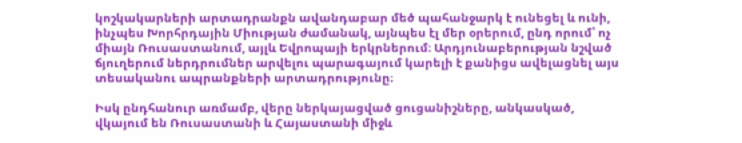կոշկակարների արտադրանքն ավանդաբար մեծ պահանջարկ է ունեցել և ունի, ինչպես Խորհրդային Միության ժամանակ, այնպես էլ մեր օրերում, ընդ որում՝ ոչ միայն Ռուսաստանում, այլև Եվրոպայի երկրներում։ Արդյունաբերության նշված ճյուղերում ներդրումներ արվելու պարագայում կարելի է քանիցս ավելացնել այս տեսականու ապրանքների արտադրությունը։

Իսկ ընդհանուր առմամբ, վերը ներկայացված ցուցանիշները, անկասկած, վկայում են Ռուսաստանի և Հայաստանի միջև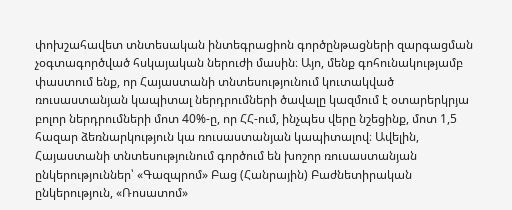փոխշահավետ տնտեսական ինտեգրացիոն գործընթացների զարգացման չօգտագործված հսկայական ներուժի մասին։ Այո, մենք գոհունակությամբ փաստում ենք, որ Հայաստանի տնտեսությունում կուտակված ռուսաստանյան կապիտալ ներդրումների ծավալը կազմում է օտարերկրյա բոլոր ներդրումների մոտ 40%-ը, որ ՀՀ-ում, ինչպես վերը նշեցինք, մոտ 1,5 հազար ձեռնարկություն կա ռուսաստանյան կապիտալով։ Ավելին, Հայաստանի տնտեսությունում գործում են խոշոր ռուսաստանյան ընկերություններ՝ «Գազպրոմ» Բաց (Հանրային) Բաժնետիրական ընկերություն, «Ռոսատոմ»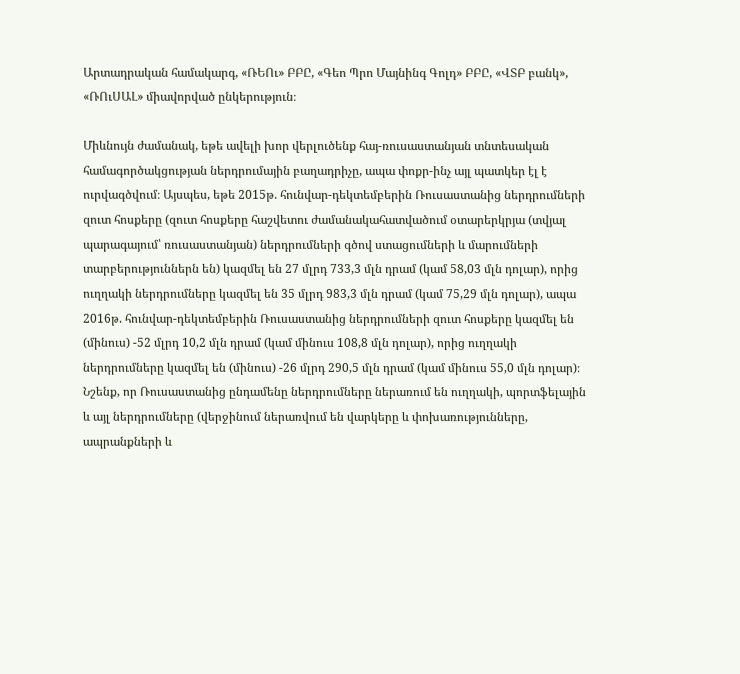Արտադրական համակարգ, «ՌԵՈւ» ԲԲԸ, «Գեո Պրո Մայնինգ Գոլդ» ԲԲԸ, «ՎՏԲ բանկ», «ՌՈւՍԱԼ» միավորված ընկերություն։

Միևնույն ժամանակ, եթե ավելի խոր վերլուծենք հայ-ռուսաստանյան տնտեսական համագործակցության ներդրումային բաղադրիչը, ապա փոքր-ինչ այլ պատկեր էլ է ուրվագծվում։ Այսպես, եթե 2015թ. հունվար-դեկտեմբերին Ռուսաստանից ներդրումների զուտ հոսքերը (զուտ հոսքերը հաշվետու ժամանակահատվածում օտարերկրյա (տվյալ պարագայում՝ ռուսաստանյան) ներդրումների գծով ստացումների և մարումների տարբերություններն են) կազմել են 27 մլրդ 733,3 մլն դրամ (կամ 58,03 մլն դոլար), որից ուղղակի ներդրումները կազմել են 35 մլրդ 983,3 մլն դրամ (կամ 75,29 մլն դոլար), ապա 2016թ. հունվար-դեկտեմբերին Ռուսաստանից ներդրումների զուտ հոսքերը կազմել են (մինուս) -52 մլրդ 10,2 մլն դրամ (կամ մինուս 108,8 մլն դոլար), որից ուղղակի ներդրումները կազմել են (մինուս) -26 մլրդ 290,5 մլն դրամ (կամ մինուս 55,0 մլն դոլար)։ Նշենք, որ Ռուսաստանից ընդամենը ներդրումները ներառում են ուղղակի, պորտֆելային և այլ ներդրումները (վերջինում ներառվում են վարկերը և փոխառությունները, ապրանքների և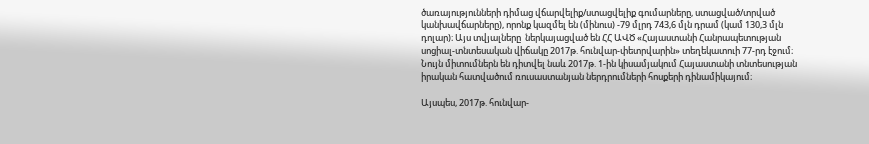ծառայությունների դիմաց վճարվելիք/ստացվելիք գումարները, ստացված/տրված կանխավճարները), որոնք կազմել են (մինուս) -79 մլրդ 743,6 մլն դրամ (կամ 130,3 մլն դոլար)։ Այս տվյալները  ներկայացված են ՀՀ ԱՎԾ «Հայաստանի Հանրապետության սոցիալ-տնտեսական վիճակը 2017թ. հունվար-փետրվարին» տեղեկատուի 77-րդ էջում։ Նույն միտումներն են դիտվել նաև 2017թ. 1-ին կիսամյակում Հայաստանի տնտեսության իրական հատվածում ռուսաստանյան ներդրումների հոսքերի դինամիկայում։

Այսպես, 2017թ. հունվար-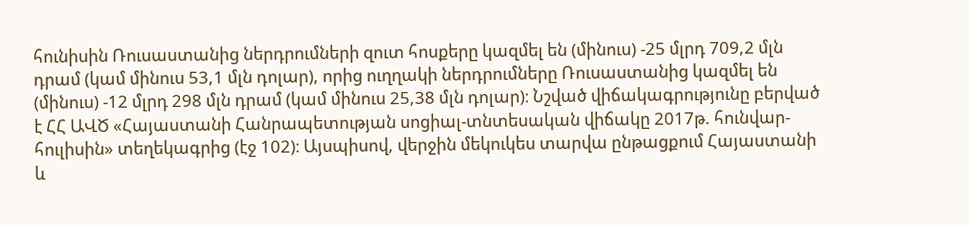հունիսին Ռուսաստանից ներդրումների զուտ հոսքերը կազմել են (մինուս) -25 մլրդ 709,2 մլն դրամ (կամ մինուս 53,1 մլն դոլար), որից ուղղակի ներդրումները Ռուսաստանից կազմել են (մինուս) -12 մլրդ 298 մլն դրամ (կամ մինուս 25,38 մլն դոլար)։ Նշված վիճակագրությունը բերված է ՀՀ ԱՎԾ «Հայաստանի Հանրապետության սոցիալ-տնտեսական վիճակը 2017թ. հունվար-հուլիսին» տեղեկագրից (էջ 102)։ Այսպիսով, վերջին մեկուկես տարվա ընթացքում Հայաստանի և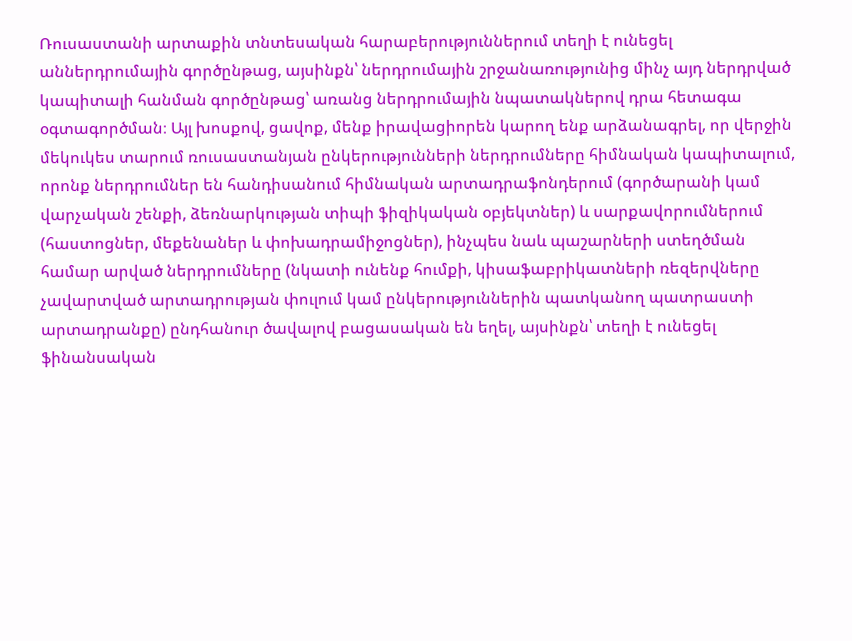Ռուսաստանի արտաքին տնտեսական հարաբերություններում տեղի է ունեցել աններդրումային գործընթաց, այսինքն՝ ներդրումային շրջանառությունից մինչ այդ ներդրված կապիտալի հանման գործընթաց՝ առանց ներդրումային նպատակներով դրա հետագա օգտագործման։ Այլ խոսքով, ցավոք, մենք իրավացիորեն կարող ենք արձանագրել, որ վերջին մեկուկես տարում ռուսաստանյան ընկերությունների ներդրումները հիմնական կապիտալում, որոնք ներդրումներ են հանդիսանում հիմնական արտադրաֆոնդերում (գործարանի կամ վարչական շենքի, ձեռնարկության տիպի ֆիզիկական օբյեկտներ) և սարքավորումներում (հաստոցներ, մեքենաներ և փոխադրամիջոցներ), ինչպես նաև պաշարների ստեղծման համար արված ներդրումները (նկատի ունենք հումքի, կիսաֆաբրիկատների ռեզերվները չավարտված արտադրության փուլում կամ ընկերություններին պատկանող պատրաստի արտադրանքը) ընդհանուր ծավալով բացասական են եղել, այսինքն՝ տեղի է ունեցել ֆինանսական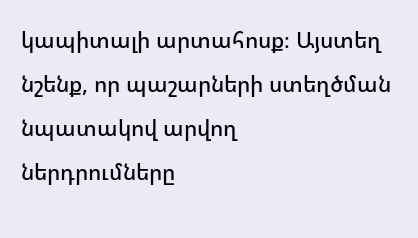կապիտալի արտահոսք։ Այստեղ նշենք, որ պաշարների ստեղծման նպատակով արվող ներդրումները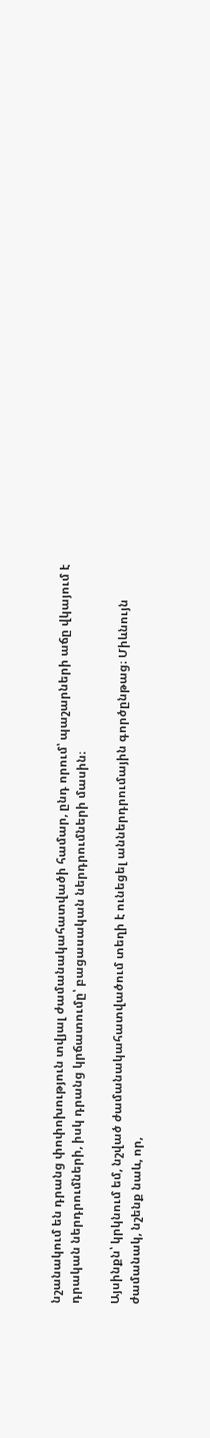նշանակում են դրանց փոփոխություն տվյալ ժամանակահատվածի համար, ընդ որում՝ պաշարների աճը վկայում է դրական ներդրումների, իսկ դրանց կրճատումը՝ բացասական ներդրումների մասին։

Այսինքն՝ կրկնում եմ, նշված ժամանակահատվածում տեղի է ունեցել աններդրումային գործընթաց։ Միևնույն ժամանակ, նշենք նաև, որ,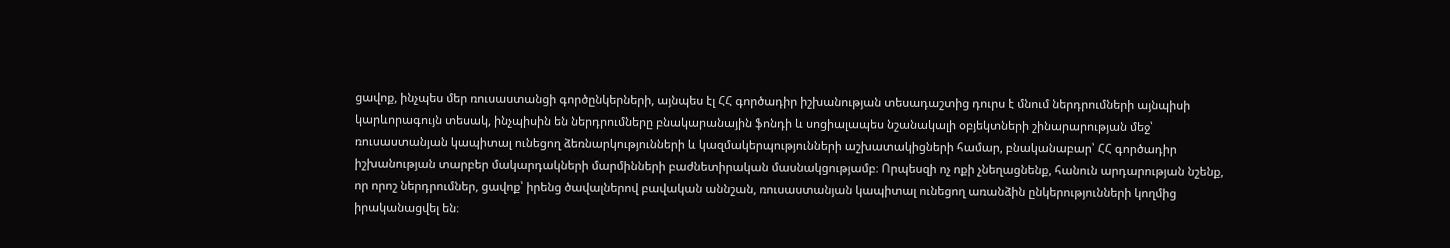ցավոք, ինչպես մեր ռուսաստանցի գործընկերների, այնպես էլ ՀՀ գործադիր իշխանության տեսադաշտից դուրս է մնում ներդրումների այնպիսի կարևորագույն տեսակ, ինչպիսին են ներդրումները բնակարանային ֆոնդի և սոցիալապես նշանակալի օբյեկտների շինարարության մեջ՝ ռուսաստանյան կապիտալ ունեցող ձեռնարկությունների և կազմակերպությունների աշխատակիցների համար, բնականաբար՝ ՀՀ գործադիր իշխանության տարբեր մակարդակների մարմինների բաժնետիրական մասնակցությամբ։ Որպեսզի ոչ ոքի չնեղացնենք, հանուն արդարության նշենք, որ որոշ ներդրումներ, ցավոք՝ իրենց ծավալներով բավական աննշան, ռուսաստանյան կապիտալ ունեցող առանձին ընկերությունների կողմից իրականացվել են։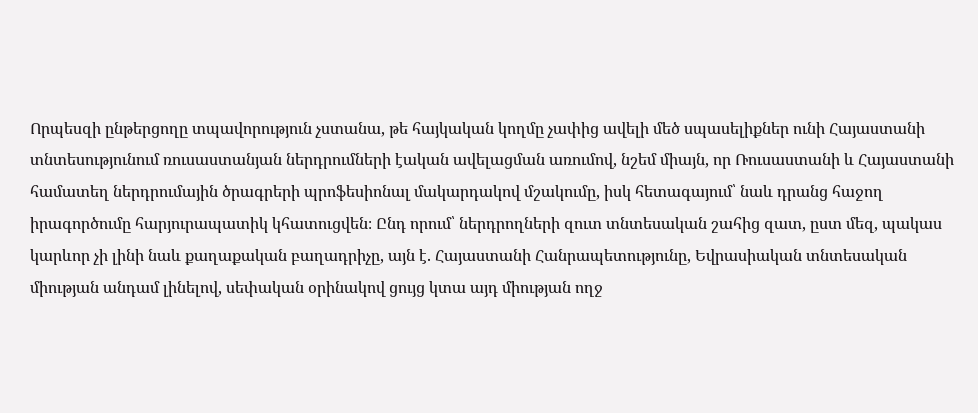Որպեսզի ընթերցողը տպավորություն չստանա, թե հայկական կողմը չափից ավելի մեծ սպասելիքներ ունի Հայաստանի տնտեսությունում ռուսաստանյան ներդրումների էական ավելացման առումով, նշեմ միայն, որ Ռուսաստանի և Հայաստանի համատեղ ներդրումային ծրագրերի պրոֆեսիոնալ մակարդակով մշակումը, իսկ հետագայում՝ նաև դրանց հաջող իրագործումը հարյուրապատիկ կհատուցվեն։ Ընդ որում՝ ներդրողների զուտ տնտեսական շահից զատ, ըստ մեզ, պակաս կարևոր չի լինի նաև քաղաքական բաղադրիչը, այն է. Հայաստանի Հանրապետությունը, Եվրասիական տնտեսական միության անդամ լինելով, սեփական օրինակով ցույց կտա այդ միության ողջ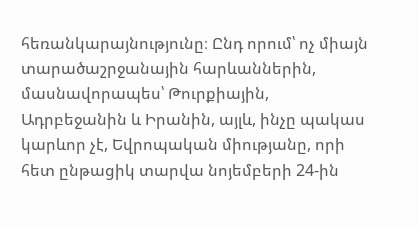հեռանկարայնությունը։ Ընդ որում՝ ոչ միայն տարածաշրջանային հարևաններին, մասնավորապես՝ Թուրքիային, Ադրբեջանին և Իրանին, այլև, ինչը պակաս կարևոր չէ, Եվրոպական միությանը, որի հետ ընթացիկ տարվա նոյեմբերի 24-ին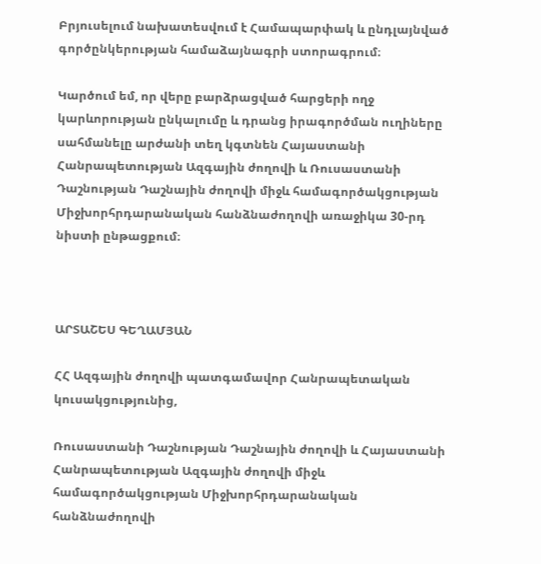Բրյուսելում նախատեսվում է Համապարփակ և ընդլայնված գործընկերության համաձայնագրի ստորագրում։

Կարծում եմ, որ վերը բարձրացված հարցերի ողջ կարևորության ընկալումը և դրանց իրագործման ուղիները սահմանելը արժանի տեղ կգտնեն Հայաստանի Հանրապետության Ազգային ժողովի և Ռուսաստանի Դաշնության Դաշնային ժողովի միջև համագործակցության Միջխորհրդարանական հանձնաժողովի առաջիկա 30-րդ նիստի ընթացքում։



ԱՐՏԱՇԵՍ ԳԵՂԱՄՅԱՆ

ՀՀ Ազգային ժողովի պատգամավոր Հանրապետական կուսակցությունից,

Ռուսաստանի Դաշնության Դաշնային ժողովի և Հայաստանի Հանրապետության Ազգային ժողովի միջև համագործակցության Միջխորհրդարանական հանձնաժողովի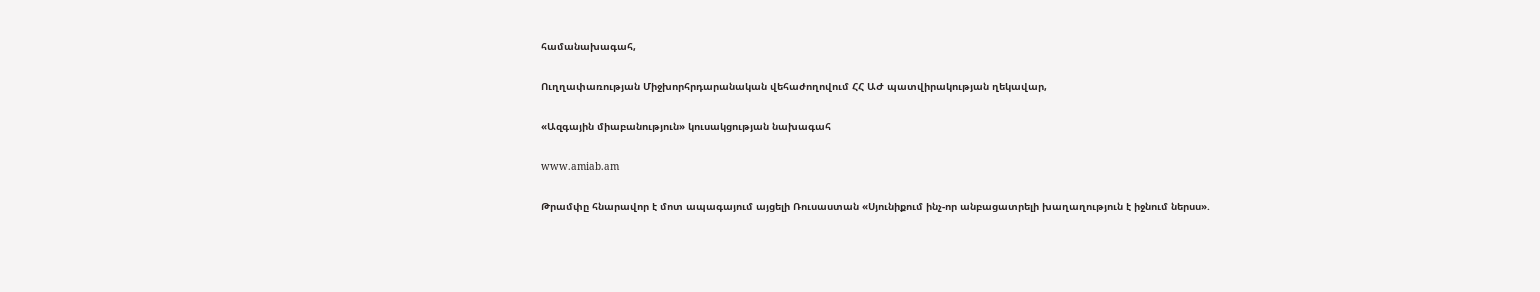համանախագահ,

Ուղղափառության Միջխորհրդարանական վեհաժողովում ՀՀ ԱԺ պատվիրակության ղեկավար,

«Ազգային միաբանություն» կուսակցության նախագահ

www.amiab.am

Թրամփը հնարավոր է մոտ ապագայում այցելի Ռուսաստան «Սյունիքում ինչ-որ անբացատրելի խաղաղություն է իջնում ներսս».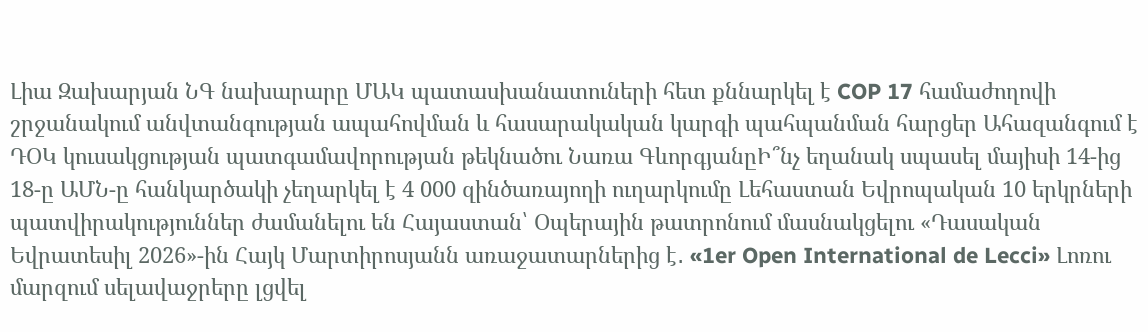Լիա Զախարյան ՆԳ նախարարը ՄԱԿ պատասխանատուների հետ քննարկել է COP 17 համաժողովի շրջանակում անվտանգության ապահովման և հասարակական կարգի պահպանման հարցեր Ահազանգում է ԴՕԿ կուսակցության պատգամավորության թեկնածու Նառա ԳևորգյանըԻ՞նչ եղանակ սպասել մայիսի 14-ից 18-ը ԱՄՆ-ը հանկարծակի չեղարկել է 4 000 զինծառայողի ուղարկումը Լեհաստան Եվրոպական 10 երկրների պատվիրակություններ ժամանելու են Հայաստան՝ Օպերային թատրոնում մասնակցելու «Դասական Եվրատեսիլ 2026»-ին Հայկ Մարտիրոսյանն առաջատարներից է․ «1er Open International de Lecci» Լոռու մարզում սելավաջրերը լցվել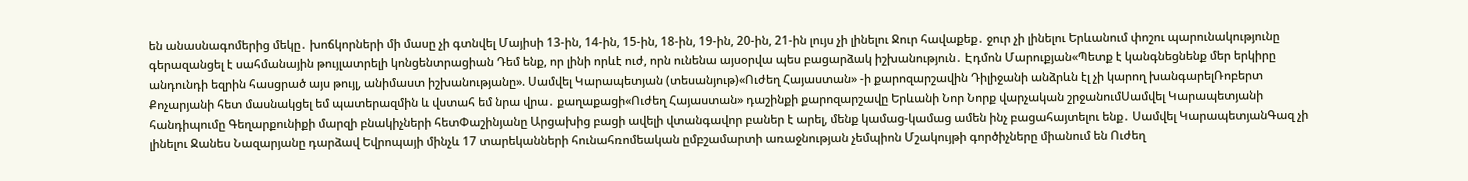են անասնագոմերից մեկը․ խոճկորների մի մասը չի գտնվել Մայիսի 13-ին, 14-ին, 15-ին, 18-ին, 19-ին, 20-ին, 21-ին լույս չի լինելու Ջուր հավաքեք․ ջուր չի լինելու Երևանում փոշու պարունակությունը գերազանցել է սահմանային թույլատրելի կոնցենտրացիան Դեմ ենք, որ լինի որևէ ուժ, որն ունենա այսօրվա պես բացարձակ իշխանություն․ Էդմոն Մարուքյան«Պետք է կանգնեցնենք մեր երկիրը անդունդի եզրին հասցրած այս թույլ, անիմաստ իշխանությանը». Սամվել Կարապետյան (տեսանյութ)«Ուժեղ Հայաստան» -ի քարոզարշավին Դիլիջանի անձրևն էլ չի կարող խանգարելՌոբերտ Քոչարյանի հետ մասնակցել եմ պատերազմին և վստահ եմ նրա վրա․ քաղաքացի«Ուժեղ Հայաստան» դաշինքի քարոզարշավը Երևանի Նոր Նորք վարչական շրջանումՍամվել Կարապետյանի հանդիպումը Գեղարքունիքի մարզի բնակիչների հետՓաշինյանը Արցախից բացի ավելի վտանգավոր բաներ է արել, մենք կամաց-կամաց ամեն ինչ բացահայտելու ենք․ Սամվել ԿարապետյանԳազ չի լինելու Ջանես Նազարյանը դարձավ Եվրոպայի մինչև 17 տարեկանների հունահռոմեական ըմբշամարտի առաջնության չեմպիոն Մշակույթի գործիչները միանում են Ուժեղ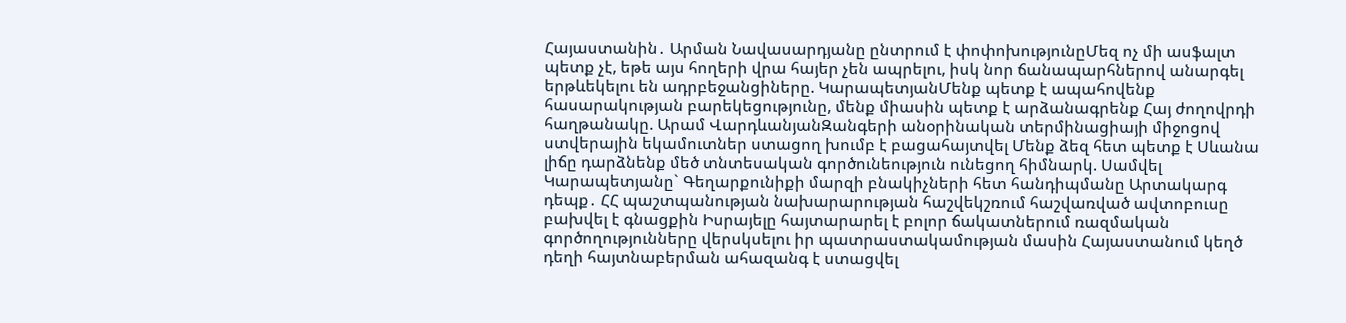Հայաստանին․ Արման Նավասարդյանը ընտրում է փոփոխությունըՄեզ ոչ մի ասֆալտ պետք չէ, եթե այս հողերի վրա հայեր չեն ապրելու, իսկ նոր ճանապարհներով անարգել երթևեկելու են ադրբեջանցիները. ԿարապետյանՄենք պետք է ապահովենք հասարակության բարեկեցությունը, մենք միասին պետք է արձանագրենք Հայ ժողովրդի հաղթանակը. Արամ ՎարդևանյանԶանգերի անօրինական տերմինացիայի միջոցով ստվերային եկամուտներ ստացող խումբ է բացահայտվել Մենք ձեզ հետ պետք է Սևանա լիճը դարձնենք մեծ տնտեսական գործունեություն ունեցող հիմնարկ. Սամվել Կարապետյանը` Գեղարքունիքի մարզի բնակիչների հետ հանդիպմանը Արտակարգ դեպք․ ՀՀ պաշտպանության նախարարության հաշվեկշռում հաշվառված ավտոբուսը բախվել է գնացքին Իսրայելը հայտարարել է բոլոր ճակատներում ռազմական գործողությունները վերսկսելու իր պատրաստակամության մասին Հայաստանում կեղծ դեղի հայտնաբերման ահազանգ է ստացվել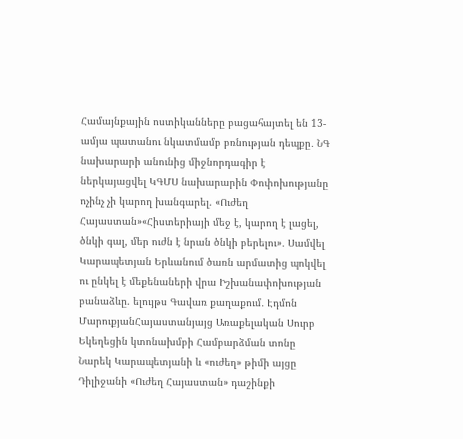Համայնքային ոստիկանները բացահայտել են 13-ամյա պատանու նկատմամբ բռնության դեպքը․ ՆԳ նախարարի անունից միջնորդագիր է ներկայացվել ԿԳՄՍ նախարարին Փոփոխությանը ոչինչ չի կարող խանգարել. «Ուժեղ Հայաստան»«Հիստերիայի մեջ է, կարող է լացել, ծնկի գալ, մեր ուժն է նրան ծնկի բերելու»․ Սամվել Կարապետյան Երևանում ծառն արմատից պոկվել ու ընկել է մեքենաների վրա Իշխանափոխության բանաձևը. ելույթս Գավառ քաղաքում․ Էդմոն ՄարուքյանՀայաստանյայց Առաքելական Սուրբ Եկեղեցին կտոնախմբի Համբարձման տոնը Նարեկ Կարապետյանի և «ուժեղ» թիմի այցը Դիլիջանի «Ուժեղ Հայաստան» դաշինքի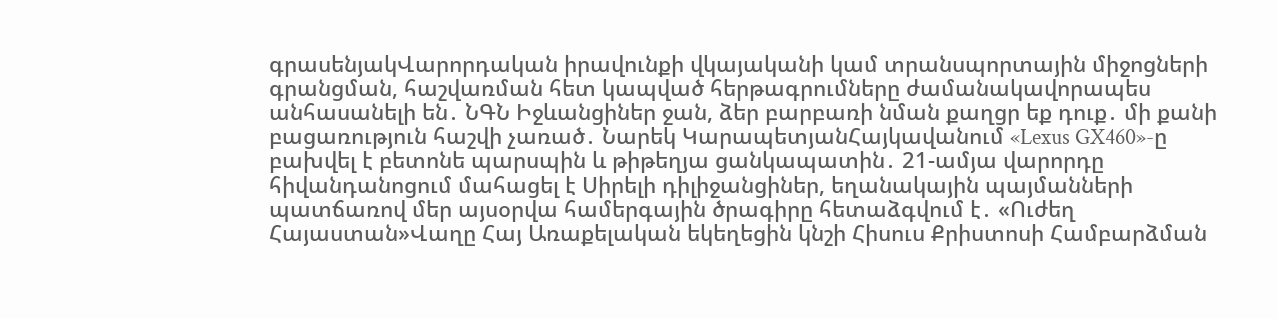գրասենյակՎարորդական իրավունքի վկայականի կամ տրանսպորտային միջոցների գրանցման, հաշվառման հետ կապված հերթագրումները ժամանակավորապես անհասանելի են․ ՆԳՆ Իջևանցիներ ջան, ձեր բարբառի նման քաղցր եք դուք․ մի քանի բացառություն հաշվի չառած․ Նարեկ ԿարապետյանՀայկավանում «Lexus GX460»-ը բախվել է բետոնե պարսպին և թիթեղյա ցանկապատին․ 21-ամյա վարորդը հիվանդանոցում մահացել է Սիրելի դիլիջանցիներ, եղանակային պայմանների պատճառով մեր այսօրվա համերգային ծրագիրը հետաձգվում է․ «Ուժեղ Հայաստան»Վաղը Հայ Առաքելական եկեղեցին կնշի Հիսուս Քրիստոսի Համբարձման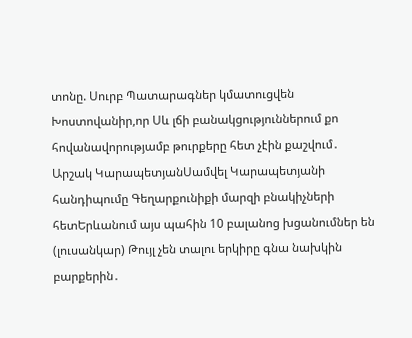տոնը. Սուրբ Պատարագներ կմատուցվեն Խոստովանիր,որ Սև լճի բանակցություններում քո հովանավորությամբ թուրքերը հետ չէին քաշվում․ Արշակ ԿարապետյանՍամվել Կարապետյանի հանդիպումը Գեղարքունիքի մարզի բնակիչների հետԵրևանում այս պահին 10 բալանոց խցանումներ են (լուսանկար) Թույլ չեն տալու երկիրը գնա նախկին բարքերին․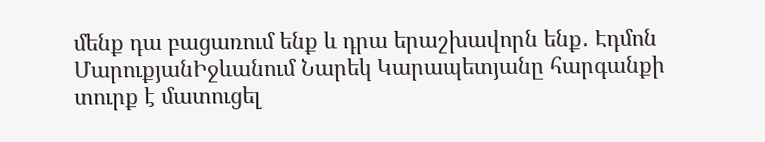մենք դա բացառում ենք և դրա երաշխավորն ենք․ Էդմոն ՄարուքյանԻջևանում Նարեկ Կարապետյանը հարգանքի տուրք է մատուցել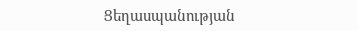Ցեղասպանության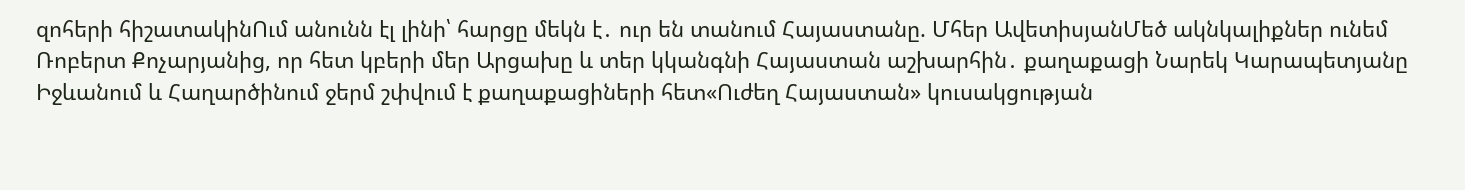զոհերի հիշատակինՈւմ անունն էլ լինի՝ հարցը մեկն է․ ուր են տանում Հայաստանը. Մհեր ԱվետիսյանՄեծ ակնկալիքներ ունեմ Ռոբերտ Քոչարյանից, որ հետ կբերի մեր Արցախը և տեր կկանգնի Հայաստան աշխարհին․ քաղաքացի Նարեկ Կարապետյանը Իջևանում և Հաղարծինում ջերմ շփվում է քաղաքացիների հետ«Ուժեղ Հայաստան» կուսակցության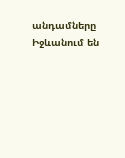անդամները Իջևանում են